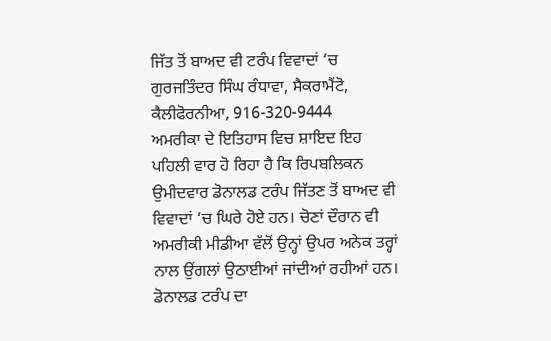ਜਿੱਤ ਤੋਂ ਬਾਅਦ ਵੀ ਟਰੰਪ ਵਿਵਾਦਾਂ ‘ਚ
ਗੁਰਜਤਿੰਦਰ ਸਿੰਘ ਰੰਧਾਵਾ, ਸੈਕਰਾਮੈਂਟੋ, ਕੈਲੀਫੋਰਨੀਆ, 916-320-9444
ਅਮਰੀਕਾ ਦੇ ਇਤਿਹਾਸ ਵਿਚ ਸ਼ਾਇਦ ਇਹ ਪਹਿਲੀ ਵਾਰ ਹੋ ਰਿਹਾ ਹੈ ਕਿ ਰਿਪਬਲਿਕਨ ਉਮੀਦਵਾਰ ਡੋਨਾਲਡ ਟਰੰਪ ਜਿੱਤਣ ਤੋਂ ਬਾਅਦ ਵੀ ਵਿਵਾਦਾਂ ‘ਚ ਘਿਰੇ ਹੋਏ ਹਨ। ਚੋਣਾਂ ਦੌਰਾਨ ਵੀ ਅਮਰੀਕੀ ਮੀਡੀਆ ਵੱਲੋਂ ਉਨ੍ਹਾਂ ਉਪਰ ਅਨੇਕ ਤਰ੍ਹਾਂ ਨਾਲ ਉਂਗਲਾਂ ਉਠਾਈਆਂ ਜਾਂਦੀਆਂ ਰਹੀਆਂ ਹਨ। ਡੋਨਾਲਡ ਟਰੰਪ ਦਾ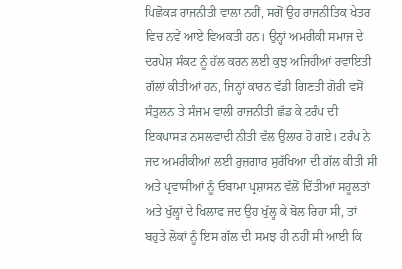ਪਿਛੋਕੜ ਰਾਜਨੀਤੀ ਵਾਲਾ ਨਹੀਂ, ਸਗੋਂ ਉਹ ਰਾਜਨੀਤਿਕ ਖੇਤਰ ਵਿਚ ਨਵੇਂ ਆਏ ਵਿਅਕਤੀ ਹਨ। ਉਨ੍ਹਾਂ ਅਮਰੀਕੀ ਸਮਾਜ ਦੇ ਦਰਪੇਸ਼ ਸੰਕਟ ਨੂੰ ਹੱਲ ਕਰਨ ਲਈ ਕੁਝ ਅਜਿਹੀਆਂ ਰਵਾਇਤੀ ਗੱਲਾਂ ਕੀਤੀਆਂ ਹਨ, ਜਿਨ੍ਹਾਂ ਕਾਰਨ ਵੱਡੀ ਗਿਣਤੀ ਗੋਰੀ ਵਸੋਂ ਸੰਤੁਲਨ ਤੇ ਸੰਜਮ ਵਾਲੀ ਰਾਜਨੀਤੀ ਛੱਡ ਕੇ ਟਰੰਪ ਦੀ ਇਕਪਾਸੜ ਨਸਲਵਾਦੀ ਨੀਤੀ ਵੱਲ ਉਲਾਰ ਹੋ ਗਏ। ਟਰੰਪ ਨੇ ਜਦ ਅਮਰੀਕੀਆਂ ਲਈ ਰੁਜ਼ਗਾਰ ਸੁਰੱਖਿਆ ਦੀ ਗੱਲ ਕੀਤੀ ਸੀ ਅਤੇ ਪ੍ਰਵਾਸੀਆਂ ਨੂੰ ਓਬਾਮਾ ਪ੍ਰਸ਼ਾਸਨ ਵੱਲੋਂ ਦਿੱਤੀਆਂ ਸਹੂਲਤਾਂ ਅਤੇ ਖੁੱਲ੍ਹਾਂ ਦੇ ਖਿਲਾਫ ਜਦ ਉਹ ਖੁੱਲ੍ਹ ਕੇ ਬੋਲ ਰਿਹਾ ਸੀ, ਤਾਂ ਬਹੁਤੇ ਲੋਕਾਂ ਨੂੰ ਇਸ ਗੱਲ ਦੀ ਸਮਝ ਹੀ ਨਹੀਂ ਸੀ ਆਈ ਕਿ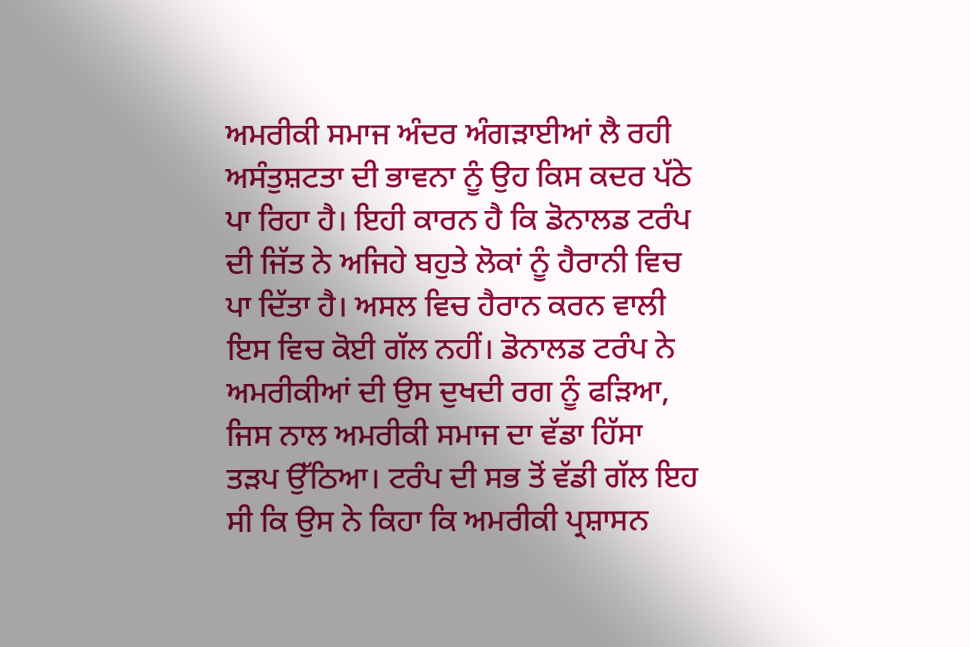ਅਮਰੀਕੀ ਸਮਾਜ ਅੰਦਰ ਅੰਗੜਾਈਆਂ ਲੈ ਰਹੀ ਅਸੰਤੁਸ਼ਟਤਾ ਦੀ ਭਾਵਨਾ ਨੂੰ ਉਹ ਕਿਸ ਕਦਰ ਪੱਠੇ ਪਾ ਰਿਹਾ ਹੈ। ਇਹੀ ਕਾਰਨ ਹੈ ਕਿ ਡੋਨਾਲਡ ਟਰੰਪ ਦੀ ਜਿੱਤ ਨੇ ਅਜਿਹੇ ਬਹੁਤੇ ਲੋਕਾਂ ਨੂੰ ਹੈਰਾਨੀ ਵਿਚ ਪਾ ਦਿੱਤਾ ਹੈ। ਅਸਲ ਵਿਚ ਹੈਰਾਨ ਕਰਨ ਵਾਲੀ ਇਸ ਵਿਚ ਕੋਈ ਗੱਲ ਨਹੀਂ। ਡੋਨਾਲਡ ਟਰੰਪ ਨੇ ਅਮਰੀਕੀਆਂ ਦੀ ਉਸ ਦੁਖਦੀ ਰਗ ਨੂੰ ਫੜਿਆ, ਜਿਸ ਨਾਲ ਅਮਰੀਕੀ ਸਮਾਜ ਦਾ ਵੱਡਾ ਹਿੱਸਾ ਤੜਪ ਉੱਠਿਆ। ਟਰੰਪ ਦੀ ਸਭ ਤੋਂ ਵੱਡੀ ਗੱਲ ਇਹ ਸੀ ਕਿ ਉਸ ਨੇ ਕਿਹਾ ਕਿ ਅਮਰੀਕੀ ਪ੍ਰਸ਼ਾਸਨ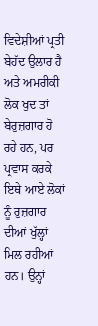ਵਿਦੇਸ਼ੀਆਂ ਪ੍ਰਤੀ ਬੇਹੱਦ ਉਲਾਰ ਹੈ ਅਤੇ ਅਮਰੀਕੀ ਲੋਕ ਖੁਦ ਤਾਂ ਬੇਰੁਜ਼ਗਾਰ ਹੋ ਰਹੇ ਹਨ, ਪਰ ਪ੍ਰਵਾਸ ਕਰਕੇ ਇਥੇ ਆਏ ਲੋਕਾਂ ਨੂੰ ਰੁਜ਼ਗਾਰ ਦੀਆਂ ਖੁੱਲ੍ਹਾਂ ਮਿਲ ਰਹੀਆਂ ਹਨ। ਉਨ੍ਹਾਂ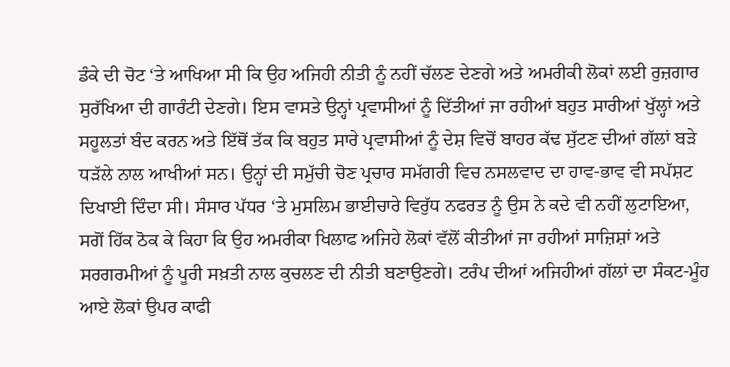ਡੰਕੇ ਦੀ ਚੋਟ ‘ਤੇ ਆਖਿਆ ਸੀ ਕਿ ਉਹ ਅਜਿਹੀ ਨੀਤੀ ਨੂੰ ਨਹੀਂ ਚੱਲਣ ਦੇਣਗੇ ਅਤੇ ਅਮਰੀਕੀ ਲੋਕਾਂ ਲਈ ਰੁਜ਼ਗਾਰ ਸੁਰੱਖਿਆ ਦੀ ਗਾਰੰਟੀ ਦੇਣਗੇ। ਇਸ ਵਾਸਤੇ ਉਨ੍ਹਾਂ ਪ੍ਰਵਾਸੀਆਂ ਨੂੰ ਦਿੱਤੀਆਂ ਜਾ ਰਹੀਆਂ ਬਹੁਤ ਸਾਰੀਆਂ ਖੁੱਲ੍ਹਾਂ ਅਤੇ ਸਹੂਲਤਾਂ ਬੰਦ ਕਰਨ ਅਤੇ ਇੱਥੋਂ ਤੱਕ ਕਿ ਬਹੁਤ ਸਾਰੇ ਪ੍ਰਵਾਸੀਆਂ ਨੂੰ ਦੇਸ਼ ਵਿਚੋਂ ਬਾਹਰ ਕੱਢ ਸੁੱਟਣ ਦੀਆਂ ਗੱਲਾਂ ਬੜੇ ਧੜੱਲੇ ਨਾਲ ਆਖੀਆਂ ਸਨ। ਉਨ੍ਹਾਂ ਦੀ ਸਮੁੱਚੀ ਚੋਣ ਪ੍ਰਚਾਰ ਸਮੱਗਰੀ ਵਿਚ ਨਸਲਵਾਦ ਦਾ ਹਾਵ-ਭਾਵ ਵੀ ਸਪੱਸ਼ਟ ਦਿਖਾਈ ਦਿੰਦਾ ਸੀ। ਸੰਸਾਰ ਪੱਧਰ ‘ਤੇ ਮੁਸਲਿਮ ਭਾਈਚਾਰੇ ਵਿਰੁੱਧ ਨਫਰਤ ਨੂੰ ਉਸ ਨੇ ਕਦੇ ਵੀ ਨਹੀਂ ਲੁਟਾਇਆ, ਸਗੋਂ ਹਿੱਕ ਠੋਕ ਕੇ ਕਿਹਾ ਕਿ ਉਹ ਅਮਰੀਕਾ ਖਿਲਾਫ ਅਜਿਹੇ ਲੋਕਾਂ ਵੱਲੋਂ ਕੀਤੀਆਂ ਜਾ ਰਹੀਆਂ ਸਾਜ਼ਿਸ਼ਾਂ ਅਤੇ ਸਰਗਰਮੀਆਂ ਨੂੰ ਪੂਰੀ ਸਖ਼ਤੀ ਨਾਲ ਕੁਚਲਣ ਦੀ ਨੀਤੀ ਬਣਾਉਣਗੇ। ਟਰੰਪ ਦੀਆਂ ਅਜਿਹੀਆਂ ਗੱਲਾਂ ਦਾ ਸੰਕਟ-ਮੂੰਹ ਆਏ ਲੋਕਾਂ ਉਪਰ ਕਾਫੀ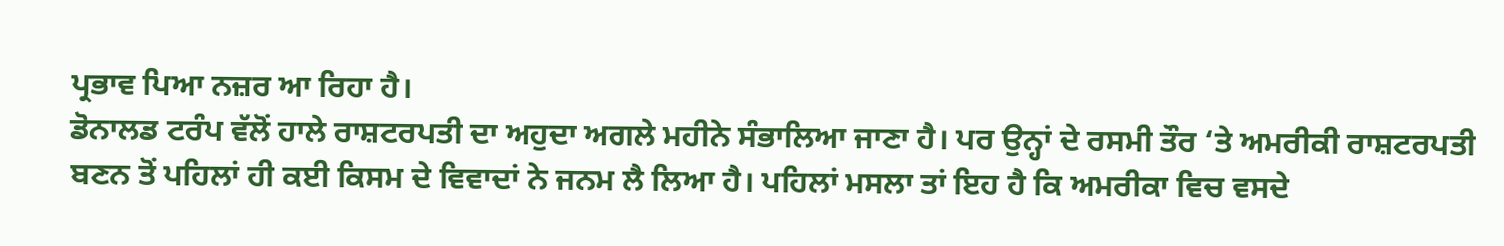ਪ੍ਰਭਾਵ ਪਿਆ ਨਜ਼ਰ ਆ ਰਿਹਾ ਹੈ।
ਡੋਨਾਲਡ ਟਰੰਪ ਵੱਲੋਂ ਹਾਲੇ ਰਾਸ਼ਟਰਪਤੀ ਦਾ ਅਹੁਦਾ ਅਗਲੇ ਮਹੀਨੇ ਸੰਭਾਲਿਆ ਜਾਣਾ ਹੈ। ਪਰ ਉਨ੍ਹਾਂ ਦੇ ਰਸਮੀ ਤੌਰ ‘ਤੇ ਅਮਰੀਕੀ ਰਾਸ਼ਟਰਪਤੀ ਬਣਨ ਤੋਂ ਪਹਿਲਾਂ ਹੀ ਕਈ ਕਿਸਮ ਦੇ ਵਿਵਾਦਾਂ ਨੇ ਜਨਮ ਲੈ ਲਿਆ ਹੈ। ਪਹਿਲਾਂ ਮਸਲਾ ਤਾਂ ਇਹ ਹੈ ਕਿ ਅਮਰੀਕਾ ਵਿਚ ਵਸਦੇ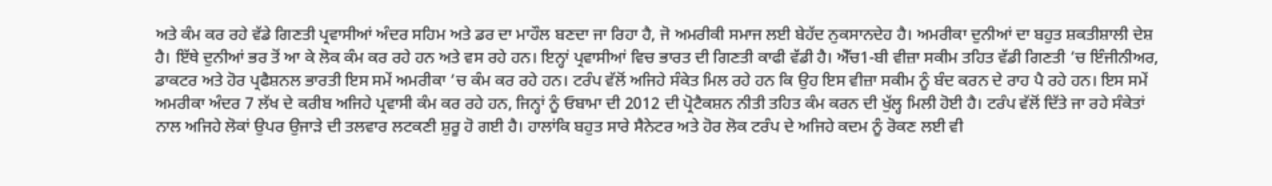ਅਤੇ ਕੰਮ ਕਰ ਰਹੇ ਵੱਡੇ ਗਿਣਤੀ ਪ੍ਰਵਾਸੀਆਂ ਅੰਦਰ ਸਹਿਮ ਅਤੇ ਡਰ ਦਾ ਮਾਹੌਲ ਬਣਦਾ ਜਾ ਰਿਹਾ ਹੈ, ਜੋ ਅਮਰੀਕੀ ਸਮਾਜ ਲਈ ਬੇਹੱਦ ਨੁਕਸਾਨਦੇਹ ਹੈ। ਅਮਰੀਕਾ ਦੁਨੀਆਂ ਦਾ ਬਹੁਤ ਸ਼ਕਤੀਸ਼ਾਲੀ ਦੇਸ਼ ਹੈ। ਇੱਥੇ ਦੁਨੀਆਂ ਭਰ ਤੋਂ ਆ ਕੇ ਲੋਕ ਕੰਮ ਕਰ ਰਹੇ ਹਨ ਅਤੇ ਵਸ ਰਹੇ ਹਨ। ਇਨ੍ਹਾਂ ਪ੍ਰਵਾਸੀਆਂ ਵਿਚ ਭਾਰਤ ਦੀ ਗਿਣਤੀ ਕਾਫੀ ਵੱਡੀ ਹੈ। ਐੱਚ1-ਬੀ ਵੀਜ਼ਾ ਸਕੀਮ ਤਹਿਤ ਵੱਡੀ ਗਿਣਤੀ ‘ਚ ਇੰਜੀਨੀਅਰ, ਡਾਕਟਰ ਅਤੇ ਹੋਰ ਪ੍ਰਫੈਸ਼ਨਲ ਭਾਰਤੀ ਇਸ ਸਮੇਂ ਅਮਰੀਕਾ ‘ਚ ਕੰਮ ਕਰ ਰਹੇ ਹਨ। ਟਰੰਪ ਵੱਲੋਂ ਅਜਿਹੇ ਸੰਕੇਤ ਮਿਲ ਰਹੇ ਹਨ ਕਿ ਉਹ ਇਸ ਵੀਜ਼ਾ ਸਕੀਮ ਨੂੰ ਬੰਦ ਕਰਨ ਦੇ ਰਾਹ ਪੈ ਰਹੇ ਹਨ। ਇਸ ਸਮੇਂ ਅਮਰੀਕਾ ਅੰਦਰ 7 ਲੱਖ ਦੇ ਕਰੀਬ ਅਜਿਹੇ ਪ੍ਰਵਾਸੀ ਕੰਮ ਕਰ ਰਹੇ ਹਨ, ਜਿਨ੍ਹਾਂ ਨੂੰ ਓਬਾਮਾ ਦੀ 2012 ਦੀ ਪ੍ਰੋਟੈਕਸ਼ਨ ਨੀਤੀ ਤਹਿਤ ਕੰਮ ਕਰਨ ਦੀ ਖੁੱਲ੍ਹ ਮਿਲੀ ਹੋਈ ਹੈ। ਟਰੰਪ ਵੱਲੋਂ ਦਿੱਤੇ ਜਾ ਰਹੇ ਸੰਕੇਤਾਂ ਨਾਲ ਅਜਿਹੇ ਲੋਕਾਂ ਉਪਰ ਉਜਾੜੇ ਦੀ ਤਲਵਾਰ ਲਟਕਣੀ ਸ਼ੁਰੂ ਹੋ ਗਈ ਹੈ। ਹਾਲਾਂਕਿ ਬਹੁਤ ਸਾਰੇ ਸੈਨੇਟਰ ਅਤੇ ਹੋਰ ਲੋਕ ਟਰੰਪ ਦੇ ਅਜਿਹੇ ਕਦਮ ਨੂੰ ਰੋਕਣ ਲਈ ਵੀ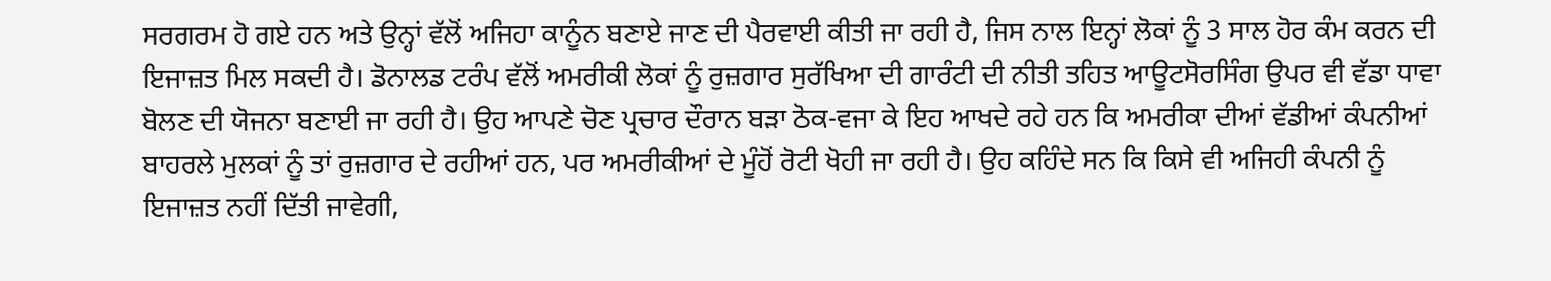ਸਰਗਰਮ ਹੋ ਗਏ ਹਨ ਅਤੇ ਉਨ੍ਹਾਂ ਵੱਲੋਂ ਅਜਿਹਾ ਕਾਨੂੰਨ ਬਣਾਏ ਜਾਣ ਦੀ ਪੈਰਵਾਈ ਕੀਤੀ ਜਾ ਰਹੀ ਹੈ, ਜਿਸ ਨਾਲ ਇਨ੍ਹਾਂ ਲੋਕਾਂ ਨੂੰ 3 ਸਾਲ ਹੋਰ ਕੰਮ ਕਰਨ ਦੀ ਇਜਾਜ਼ਤ ਮਿਲ ਸਕਦੀ ਹੈ। ਡੋਨਾਲਡ ਟਰੰਪ ਵੱਲੋਂ ਅਮਰੀਕੀ ਲੋਕਾਂ ਨੂੰ ਰੁਜ਼ਗਾਰ ਸੁਰੱਖਿਆ ਦੀ ਗਾਰੰਟੀ ਦੀ ਨੀਤੀ ਤਹਿਤ ਆਊਟਸੋਰਸਿੰਗ ਉਪਰ ਵੀ ਵੱਡਾ ਧਾਵਾ ਬੋਲਣ ਦੀ ਯੋਜਨਾ ਬਣਾਈ ਜਾ ਰਹੀ ਹੈ। ਉਹ ਆਪਣੇ ਚੋਣ ਪ੍ਰਚਾਰ ਦੌਰਾਨ ਬੜਾ ਠੋਕ-ਵਜਾ ਕੇ ਇਹ ਆਖਦੇ ਰਹੇ ਹਨ ਕਿ ਅਮਰੀਕਾ ਦੀਆਂ ਵੱਡੀਆਂ ਕੰਪਨੀਆਂ ਬਾਹਰਲੇ ਮੁਲਕਾਂ ਨੂੰ ਤਾਂ ਰੁਜ਼ਗਾਰ ਦੇ ਰਹੀਆਂ ਹਨ, ਪਰ ਅਮਰੀਕੀਆਂ ਦੇ ਮੂੰਹੋਂ ਰੋਟੀ ਖੋਹੀ ਜਾ ਰਹੀ ਹੈ। ਉਹ ਕਹਿੰਦੇ ਸਨ ਕਿ ਕਿਸੇ ਵੀ ਅਜਿਹੀ ਕੰਪਨੀ ਨੂੰ ਇਜਾਜ਼ਤ ਨਹੀਂ ਦਿੱਤੀ ਜਾਵੇਗੀ,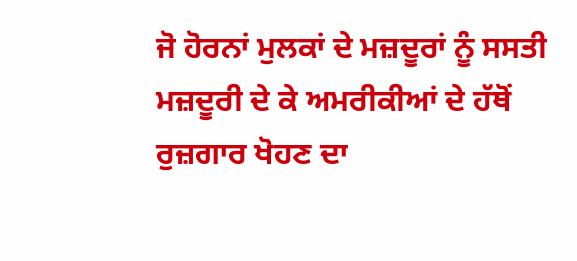ਜੋ ਹੋਰਨਾਂ ਮੁਲਕਾਂ ਦੇ ਮਜ਼ਦੂਰਾਂ ਨੂੰ ਸਸਤੀ ਮਜ਼ਦੂਰੀ ਦੇ ਕੇ ਅਮਰੀਕੀਆਂ ਦੇ ਹੱਥੋਂ ਰੁਜ਼ਗਾਰ ਖੋਹਣ ਦਾ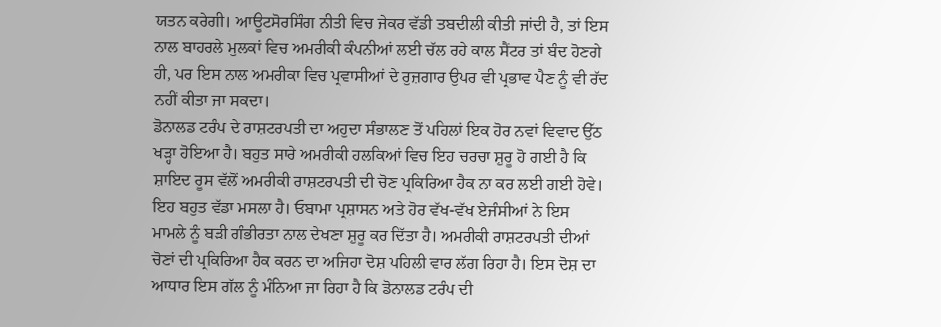ਯਤਨ ਕਰੇਗੀ। ਆਊਟਸੋਰਸਿੰਗ ਨੀਤੀ ਵਿਚ ਜੇਕਰ ਵੱਡੀ ਤਬਦੀਲੀ ਕੀਤੀ ਜਾਂਦੀ ਹੈ, ਤਾਂ ਇਸ ਨਾਲ ਬਾਹਰਲੇ ਮੁਲਕਾਂ ਵਿਚ ਅਮਰੀਕੀ ਕੰਪਨੀਆਂ ਲਈ ਚੱਲ ਰਹੇ ਕਾਲ ਸੈਂਟਰ ਤਾਂ ਬੰਦ ਹੋਣਗੇ ਹੀ, ਪਰ ਇਸ ਨਾਲ ਅਮਰੀਕਾ ਵਿਚ ਪ੍ਰਵਾਸੀਆਂ ਦੇ ਰੁਜ਼ਗਾਰ ਉਪਰ ਵੀ ਪ੍ਰਭਾਵ ਪੈਣ ਨੂੰ ਵੀ ਰੱਦ ਨਹੀਂ ਕੀਤਾ ਜਾ ਸਕਦਾ।
ਡੋਨਾਲਡ ਟਰੰਪ ਦੇ ਰਾਸ਼ਟਰਪਤੀ ਦਾ ਅਹੁਦਾ ਸੰਭਾਲਣ ਤੋਂ ਪਹਿਲਾਂ ਇਕ ਹੋਰ ਨਵਾਂ ਵਿਵਾਦ ਉੱਠ ਖੜ੍ਹਾ ਹੋਇਆ ਹੈ। ਬਹੁਤ ਸਾਰੇ ਅਮਰੀਕੀ ਹਲਕਿਆਂ ਵਿਚ ਇਹ ਚਰਚਾ ਸ਼ੁਰੂ ਹੋ ਗਈ ਹੈ ਕਿ ਸ਼ਾਇਦ ਰੂਸ ਵੱਲੋਂ ਅਮਰੀਕੀ ਰਾਸ਼ਟਰਪਤੀ ਦੀ ਚੋਣ ਪ੍ਰਕਿਰਿਆ ਹੈਕ ਨਾ ਕਰ ਲਈ ਗਈ ਹੋਵੇ। ਇਹ ਬਹੁਤ ਵੱਡਾ ਮਸਲਾ ਹੈ। ਓਬਾਮਾ ਪ੍ਰਸ਼ਾਸਨ ਅਤੇ ਹੋਰ ਵੱਖ-ਵੱਖ ਏਜੰਸੀਆਂ ਨੇ ਇਸ ਮਾਮਲੇ ਨੂੰ ਬੜੀ ਗੰਭੀਰਤਾ ਨਾਲ ਦੇਖਣਾ ਸ਼ੁਰੂ ਕਰ ਦਿੱਤਾ ਹੈ। ਅਮਰੀਕੀ ਰਾਸ਼ਟਰਪਤੀ ਦੀਆਂ ਚੋਣਾਂ ਦੀ ਪ੍ਰਕਿਰਿਆ ਹੈਕ ਕਰਨ ਦਾ ਅਜਿਹਾ ਦੋਸ਼ ਪਹਿਲੀ ਵਾਰ ਲੱਗ ਰਿਹਾ ਹੈ। ਇਸ ਦੋਸ਼ ਦਾ ਆਧਾਰ ਇਸ ਗੱਲ ਨੂੰ ਮੰਨਿਆ ਜਾ ਰਿਹਾ ਹੈ ਕਿ ਡੋਨਾਲਡ ਟਰੰਪ ਦੀ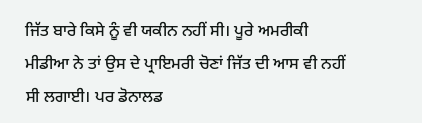ਜਿੱਤ ਬਾਰੇ ਕਿਸੇ ਨੂੰ ਵੀ ਯਕੀਨ ਨਹੀਂ ਸੀ। ਪੂਰੇ ਅਮਰੀਕੀ ਮੀਡੀਆ ਨੇ ਤਾਂ ਉਸ ਦੇ ਪ੍ਰਾਇਮਰੀ ਚੋਣਾਂ ਜਿੱਤ ਦੀ ਆਸ ਵੀ ਨਹੀਂ ਸੀ ਲਗਾਈ। ਪਰ ਡੋਨਾਲਡ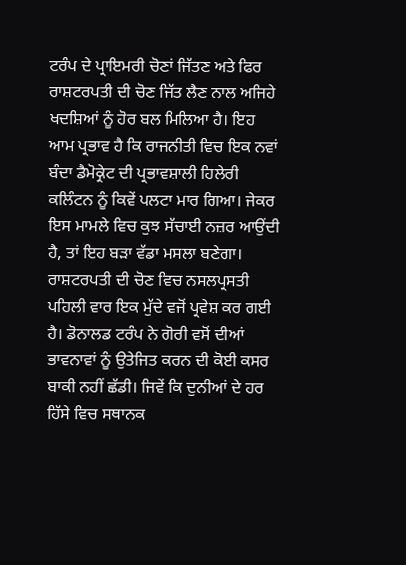ਟਰੰਪ ਦੇ ਪ੍ਰਾਇਮਰੀ ਚੋਣਾਂ ਜਿੱਤਣ ਅਤੇ ਫਿਰ ਰਾਸ਼ਟਰਪਤੀ ਦੀ ਚੋਣ ਜਿੱਤ ਲੈਣ ਨਾਲ ਅਜਿਹੇ ਖਦਸ਼ਿਆਂ ਨੂੰ ਹੋਰ ਬਲ ਮਿਲਿਆ ਹੈ। ਇਹ ਆਮ ਪ੍ਰਭਾਵ ਹੈ ਕਿ ਰਾਜਨੀਤੀ ਵਿਚ ਇਕ ਨਵਾਂ ਬੰਦਾ ਡੈਮੋਕ੍ਰੇਟ ਦੀ ਪ੍ਰਭਾਵਸ਼ਾਲੀ ਹਿਲੇਰੀ ਕਲਿੰਟਨ ਨੂੰ ਕਿਵੇਂ ਪਲਟਾ ਮਾਰ ਗਿਆ। ਜੇਕਰ ਇਸ ਮਾਮਲੇ ਵਿਚ ਕੁਝ ਸੱਚਾਈ ਨਜ਼ਰ ਆਉਂਦੀ ਹੈ, ਤਾਂ ਇਹ ਬੜਾ ਵੱਡਾ ਮਸਲਾ ਬਣੇਗਾ।
ਰਾਸ਼ਟਰਪਤੀ ਦੀ ਚੋਣ ਵਿਚ ਨਸਲਪ੍ਰਸਤੀ ਪਹਿਲੀ ਵਾਰ ਇਕ ਮੁੱਦੇ ਵਜੋਂ ਪ੍ਰਵੇਸ਼ ਕਰ ਗਈ ਹੈ। ਡੋਨਾਲਡ ਟਰੰਪ ਨੇ ਗੋਰੀ ਵਸੋਂ ਦੀਆਂ ਭਾਵਨਾਵਾਂ ਨੂੰ ਉਤੇਜਿਤ ਕਰਨ ਦੀ ਕੋਈ ਕਸਰ ਬਾਕੀ ਨਹੀਂ ਛੱਡੀ। ਜਿਵੇਂ ਕਿ ਦੁਨੀਆਂ ਦੇ ਹਰ ਹਿੱਸੇ ਵਿਚ ਸਥਾਨਕ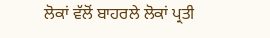ਲੋਕਾਂ ਵੱਲੋਂ ਬਾਹਰਲੇ ਲੋਕਾਂ ਪ੍ਰਤੀ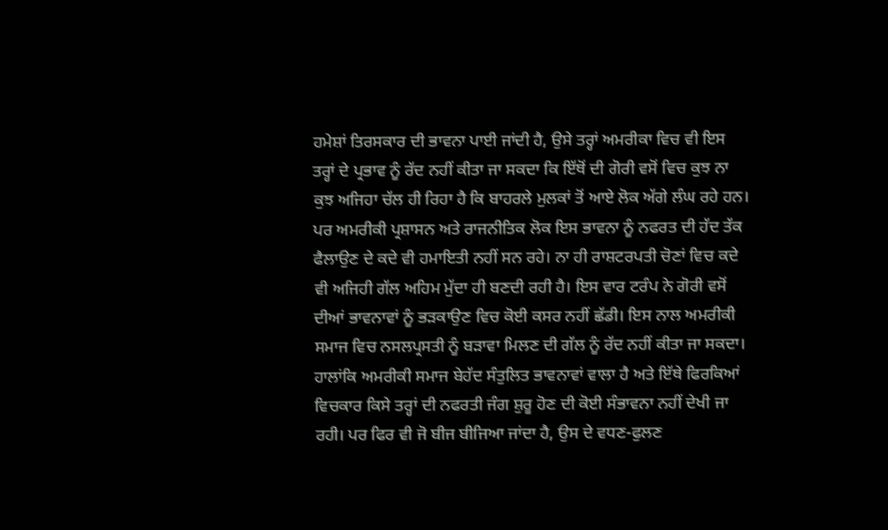ਹਮੇਸ਼ਾਂ ਤਿਰਸਕਾਰ ਦੀ ਭਾਵਨਾ ਪਾਈ ਜਾਂਦੀ ਹੈ, ਉਸੇ ਤਰ੍ਹਾਂ ਅਮਰੀਕਾ ਵਿਚ ਵੀ ਇਸ ਤਰ੍ਹਾਂ ਦੇ ਪ੍ਰਭਾਵ ਨੂੰ ਰੱਦ ਨਹੀਂ ਕੀਤਾ ਜਾ ਸਕਦਾ ਕਿ ਇੱਥੋਂ ਦੀ ਗੋਰੀ ਵਸੋਂ ਵਿਚ ਕੁਝ ਨਾ ਕੁਝ ਅਜਿਹਾ ਚੱਲ ਹੀ ਰਿਹਾ ਹੈ ਕਿ ਬਾਹਰਲੇ ਮੁਲਕਾਂ ਤੋਂ ਆਏ ਲੋਕ ਅੱਗੇ ਲੰਘ ਰਹੇ ਹਨ। ਪਰ ਅਮਰੀਕੀ ਪ੍ਰਸ਼ਾਸਨ ਅਤੇ ਰਾਜਨੀਤਿਕ ਲੋਕ ਇਸ ਭਾਵਨਾ ਨੂੰ ਨਫਰਤ ਦੀ ਹੱਦ ਤੱਕ ਫੈਲਾਉਣ ਦੇ ਕਦੇ ਵੀ ਹਮਾਇਤੀ ਨਹੀਂ ਸਨ ਰਹੇ। ਨਾ ਹੀ ਰਾਸ਼ਟਰਪਤੀ ਚੋਣਾਂ ਵਿਚ ਕਦੇ ਵੀ ਅਜਿਹੀ ਗੱਲ ਅਹਿਮ ਮੁੱਦਾ ਹੀ ਬਣਦੀ ਰਹੀ ਹੈ। ਇਸ ਵਾਰ ਟਰੰਪ ਨੇ ਗੋਰੀ ਵਸੋਂ ਦੀਆਂ ਭਾਵਨਾਵਾਂ ਨੂੰ ਭੜਕਾਉਣ ਵਿਚ ਕੋਈ ਕਸਰ ਨਹੀਂ ਛੱਡੀ। ਇਸ ਨਾਲ ਅਮਰੀਕੀ ਸਮਾਜ ਵਿਚ ਨਸਲਪ੍ਰਸਤੀ ਨੂੰ ਬੜਾਵਾ ਮਿਲਣ ਦੀ ਗੱਲ ਨੂੰ ਰੱਦ ਨਹੀਂ ਕੀਤਾ ਜਾ ਸਕਦਾ। ਹਾਲਾਂਕਿ ਅਮਰੀਕੀ ਸਮਾਜ ਬੇਹੱਦ ਸੰਤੁਲਿਤ ਭਾਵਨਾਵਾਂ ਵਾਲਾ ਹੈ ਅਤੇ ਇੱਥੇ ਫਿਰਕਿਆਂ ਵਿਚਕਾਰ ਕਿਸੇ ਤਰ੍ਹਾਂ ਦੀ ਨਫਰਤੀ ਜੰਗ ਸ਼ੁਰੂ ਹੋਣ ਦੀ ਕੋਈ ਸੰਭਾਵਨਾ ਨਹੀਂ ਦੇਖੀ ਜਾ ਰਹੀ। ਪਰ ਫਿਰ ਵੀ ਜੋ ਬੀਜ ਬੀਜਿਆ ਜਾਂਦਾ ਹੈ, ਉਸ ਦੇ ਵਧਣ-ਫੁਲਣ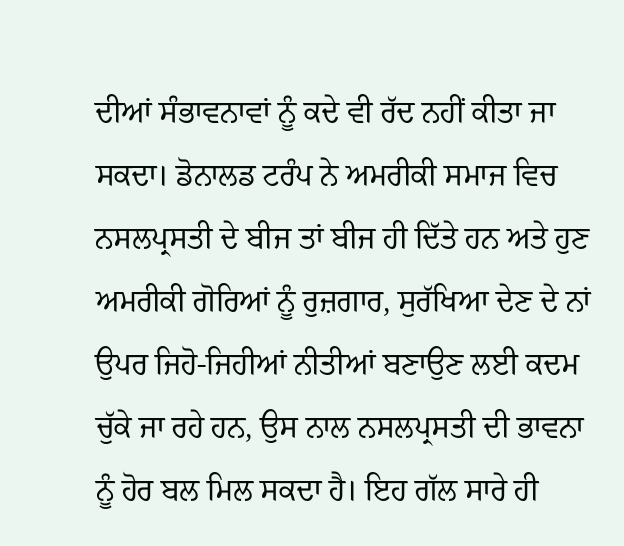ਦੀਆਂ ਸੰਭਾਵਨਾਵਾਂ ਨੂੰ ਕਦੇ ਵੀ ਰੱਦ ਨਹੀਂ ਕੀਤਾ ਜਾ ਸਕਦਾ। ਡੋਨਾਲਡ ਟਰੰਪ ਨੇ ਅਮਰੀਕੀ ਸਮਾਜ ਵਿਚ ਨਸਲਪ੍ਰਸਤੀ ਦੇ ਬੀਜ ਤਾਂ ਬੀਜ ਹੀ ਦਿੱਤੇ ਹਨ ਅਤੇ ਹੁਣ ਅਮਰੀਕੀ ਗੋਰਿਆਂ ਨੂੰ ਰੁਜ਼ਗਾਰ, ਸੁਰੱਖਿਆ ਦੇਣ ਦੇ ਨਾਂ ਉਪਰ ਜਿਹੋ-ਜਿਹੀਆਂ ਨੀਤੀਆਂ ਬਣਾਉਣ ਲਈ ਕਦਮ ਚੁੱਕੇ ਜਾ ਰਹੇ ਹਨ, ਉਸ ਨਾਲ ਨਸਲਪ੍ਰਸਤੀ ਦੀ ਭਾਵਨਾ ਨੂੰ ਹੋਰ ਬਲ ਮਿਲ ਸਕਦਾ ਹੈ। ਇਹ ਗੱਲ ਸਾਰੇ ਹੀ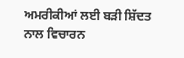ਅਮਰੀਕੀਆਂ ਲਈ ਬੜੀ ਸ਼ਿੱਦਤ ਨਾਲ ਵਿਚਾਰਨ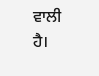ਵਾਲੀ ਹੈ।